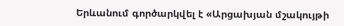Երևանում գործարկվել է «Արցախյան մշակույթի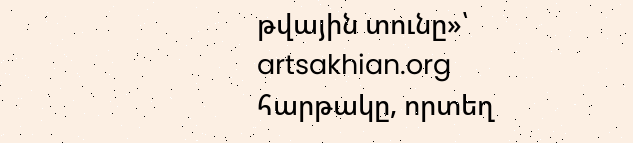թվային տունը»՝ artsakhian.org հարթակը, որտեղ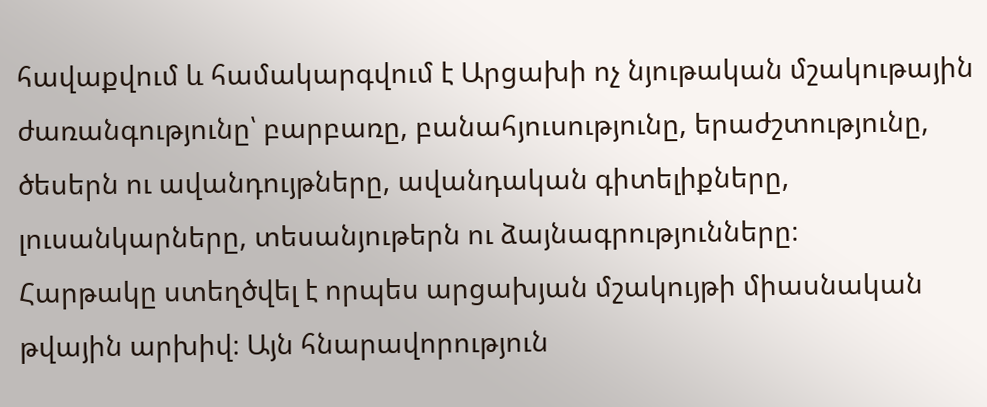հավաքվում և համակարգվում է Արցախի ոչ նյութական մշակութային ժառանգությունը՝ բարբառը, բանահյուսությունը, երաժշտությունը, ծեսերն ու ավանդույթները, ավանդական գիտելիքները, լուսանկարները, տեսանյութերն ու ձայնագրությունները։
Հարթակը ստեղծվել է որպես արցախյան մշակույթի միասնական թվային արխիվ։ Այն հնարավորություն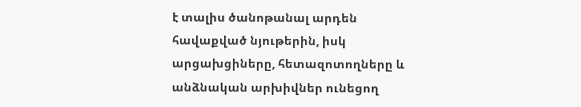է տալիս ծանոթանալ արդեն հավաքված նյութերին, իսկ արցախցիները, հետազոտողները և անձնական արխիվներ ունեցող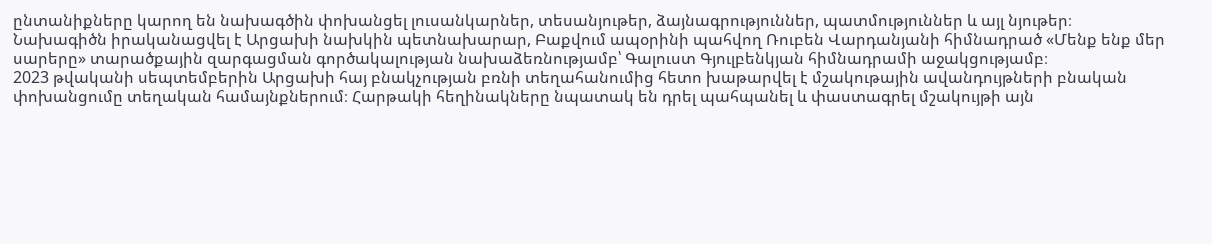ընտանիքները կարող են նախագծին փոխանցել լուսանկարներ, տեսանյութեր, ձայնագրություններ, պատմություններ և այլ նյութեր։
Նախագիծն իրականացվել է Արցախի նախկին պետնախարար, Բաքվում ապօրինի պահվող Ռուբեն Վարդանյանի հիմնադրած «Մենք ենք մեր սարերը» տարածքային զարգացման գործակալության նախաձեռնությամբ՝ Գալուստ Գյուլբենկյան հիմնադրամի աջակցությամբ։
2023 թվականի սեպտեմբերին Արցախի հայ բնակչության բռնի տեղահանումից հետո խաթարվել է մշակութային ավանդույթների բնական փոխանցումը տեղական համայնքներում։ Հարթակի հեղինակները նպատակ են դրել պահպանել և փաստագրել մշակույթի այն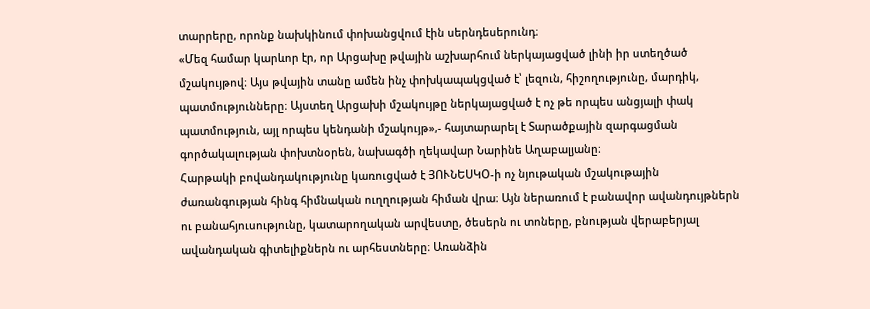տարրերը, որոնք նախկինում փոխանցվում էին սերնդեսերունդ։
«Մեզ համար կարևոր էր, որ Արցախը թվային աշխարհում ներկայացված լինի իր ստեղծած մշակույթով։ Այս թվային տանը ամեն ինչ փոխկապակցված է՝ լեզուն, հիշողությունը, մարդիկ, պատմությունները։ Այստեղ Արցախի մշակույթը ներկայացված է ոչ թե որպես անցյալի փակ պատմություն, այլ որպես կենդանի մշակույթ»,- հայտարարել է Տարածքային զարգացման գործակալության փոխտնօրեն, նախագծի ղեկավար Նարինե Աղաբալյանը։
Հարթակի բովանդակությունը կառուցված է ՅՈՒՆԵՍԿՕ-ի ոչ նյութական մշակութային ժառանգության հինգ հիմնական ուղղության հիման վրա։ Այն ներառում է բանավոր ավանդույթներն ու բանահյուսությունը, կատարողական արվեստը, ծեսերն ու տոները, բնության վերաբերյալ ավանդական գիտելիքներն ու արհեստները։ Առանձին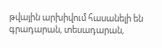թվային արխիվում հասանելի են գրադարան, տեսադարան,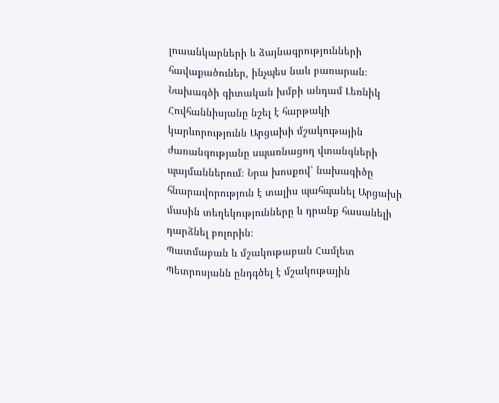լուսանկարների և ձայնագրությունների հավաքածուներ, ինչպես նաև բառարան։
Նախագծի գիտական խմբի անդամ Լեռնիկ Հովհաննիսյանը նշել է հարթակի կարևորությունն Արցախի մշակութային ժառանգությանը սպառնացող վտանգների պայմաններում։ Նրա խոսքով՝ նախագիծը հնարավորություն է տալիս պահպանել Արցախի մասին տեղեկությունները և դրանք հասանելի դարձնել բոլորին։
Պատմաբան և մշակութաբան Համլետ Պետրոսյանն ընդգծել է մշակութային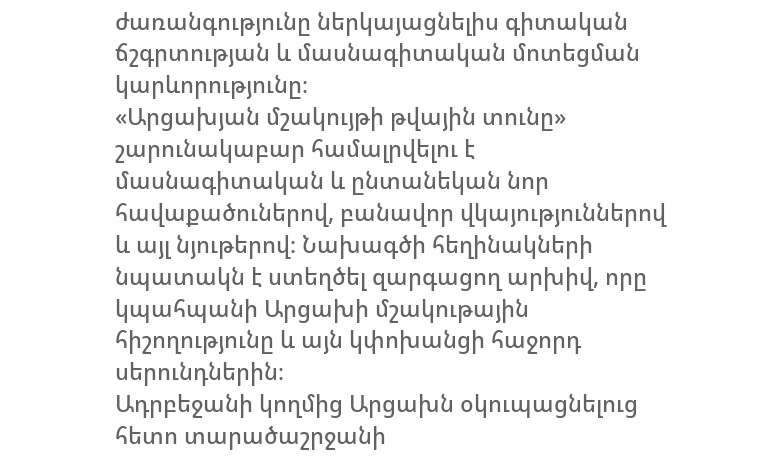ժառանգությունը ներկայացնելիս գիտական ճշգրտության և մասնագիտական մոտեցման կարևորությունը։
«Արցախյան մշակույթի թվային տունը» շարունակաբար համալրվելու է մասնագիտական և ընտանեկան նոր հավաքածուներով, բանավոր վկայություններով և այլ նյութերով։ Նախագծի հեղինակների նպատակն է ստեղծել զարգացող արխիվ, որը կպահպանի Արցախի մշակութային հիշողությունը և այն կփոխանցի հաջորդ սերունդներին։
Ադրբեջանի կողմից Արցախն օկուպացնելուց հետո տարածաշրջանի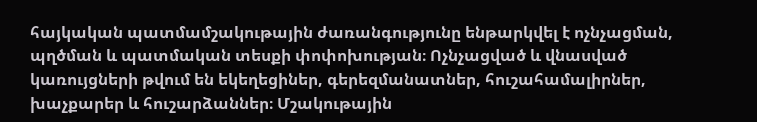հայկական պատմամշակութային ժառանգությունը ենթարկվել է ոչնչացման, պղծման և պատմական տեսքի փոփոխության։ Ոչնչացված և վնասված կառույցների թվում են եկեղեցիներ, գերեզմանատներ, հուշահամալիրներ, խաչքարեր և հուշարձաններ։ Մշակութային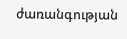ժառանգության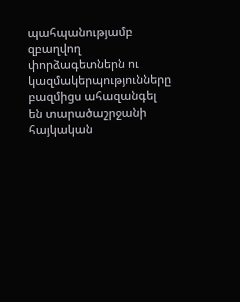պահպանությամբ զբաղվող փորձագետներն ու կազմակերպությունները բազմիցս ահազանգել են տարածաշրջանի հայկական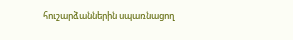հուշարձաններին սպառնացող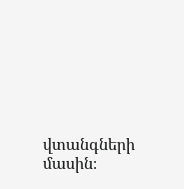վտանգների մասին։